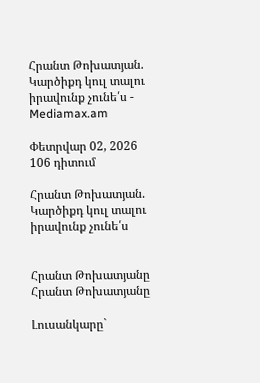Հրանտ Թոխատյան. Կարծիքդ կուլ տալու իրավունք չունե՛ս - Mediamax.am

Փետրվար 02, 2026
106 դիտում

Հրանտ Թոխատյան. Կարծիքդ կուլ տալու իրավունք չունե՛ս


Հրանտ Թոխատյանը
Հրանտ Թոխատյանը

Լուսանկարը`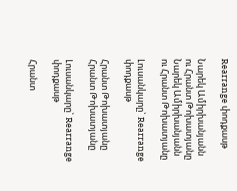Rearrange փոդքասթ

Նարեկ Ամիրխանյանն ու Հրանտ Թոխատյանը
Նարեկ Ամիրխանյանն ու Հրանտ Թոխատյանը

Լուսանկարը` Rearrange փոդքասթ

Հրանտ Թոխատյանը
Հրանտ Թոխատյանը

Լուսանկարը` Rearrange փոդքասթ

Հրանտ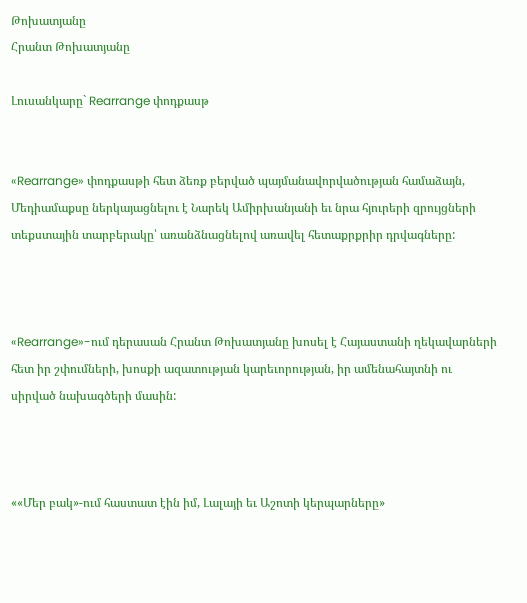Թոխատյանը
Հրանտ Թոխատյանը

Լուսանկարը` Rearrange փոդքասթ


«Rearrange» փոդքասթի հետ ձեռք բերված պայմանավորվածության համաձայն, Մեդիամաքսը ներկայացնելու է Նարեկ Ամիրխանյանի եւ նրա հյուրերի զրույցների տեքստային տարբերակը՝ առանձնացնելով առավել հետաքրքրիր դրվագները:



«Rearrange»-ում դերասան Հրանտ Թոխատյանը խոսել է Հայաստանի ղեկավարների հետ իր շփումների, խոսքի ազատության կարեւորության, իր ամենահայտնի ու սիրված նախագծերի մասին:



««Մեր բակ»-ում հաստատ էին իմ, Լալայի եւ Աշոտի կերպարները»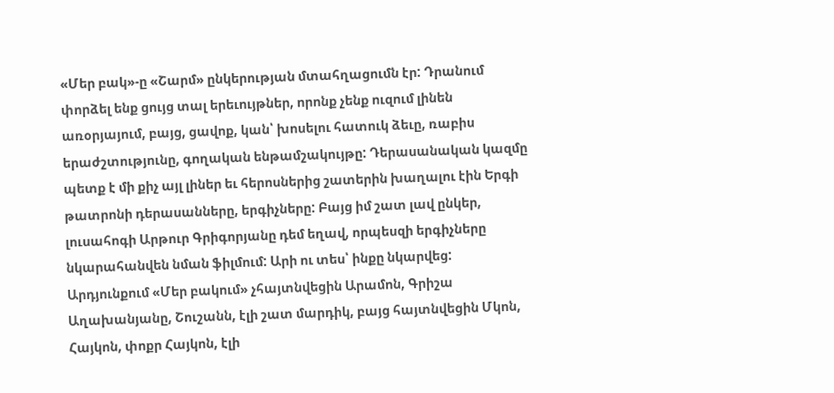«Մեր բակ»-ը «Շարմ» ընկերության մտահղացումն էր: Դրանում փորձել ենք ցույց տալ երեւույթներ, որոնք չենք ուզում լինեն առօրյայում, բայց, ցավոք, կան՝ խոսելու հատուկ ձեւը, ռաբիս երաժշտությունը, գողական ենթամշակույթը: Դերասանական կազմը պետք է մի քիչ այլ լիներ եւ հերոսներից շատերին խաղալու էին Երգի թատրոնի դերասանները, երգիչները: Բայց իմ շատ լավ ընկեր, լուսահոգի Արթուր Գրիգորյանը դեմ եղավ, որպեսզի երգիչները նկարահանվեն նման ֆիլմում: Արի ու տես՝ ինքը նկարվեց: Արդյունքում «Մեր բակում» չհայտնվեցին Արամոն, Գրիշա Աղախանյանը, Շուշանն, էլի շատ մարդիկ, բայց հայտնվեցին Մկոն, Հայկոն, փոքր Հայկոն, էլի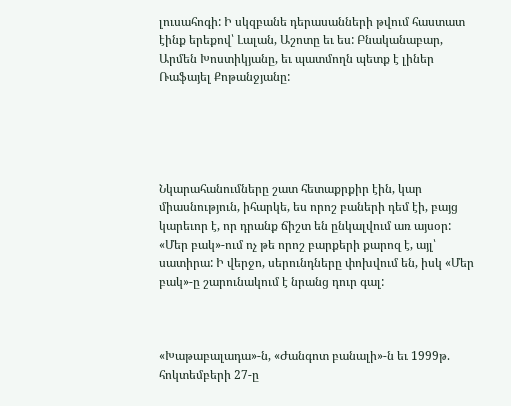լուսահոգի: Ի սկզբանե դերասանների թվում հաստատ էինք երեքով՝ Լալան, Աշոտը եւ ես: Բնականաբար, Արմեն Խոստիկյանը, եւ պատմողն պետք է լիներ Ռաֆայել Քոթանջյանը:





Նկարահանումները շատ հետաքրքիր էին, կար միասնություն, իհարկե, ես որոշ բաների դեմ էի, բայց կարեւոր է, որ դրանք ճիշտ են ընկալվում առ այսօր: «Մեր բակ»-ում ոչ թե որոշ բարքերի քարոզ է, այլ՝ սատիրա: Ի վերջո, սերունդները փոխվում են, իսկ «Մեր բակ»-ը շարունակում է նրանց դուր գալ:



«Խաթաբալադա»-ն, «Ժանգոտ բանալի»-ն եւ 1999թ. հոկտեմբերի 27-ը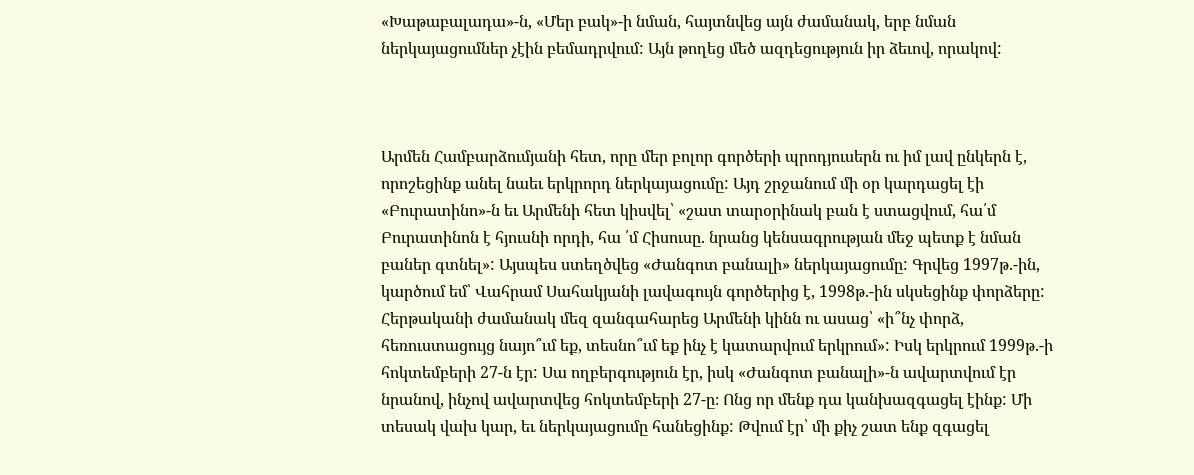«Խաթաբալադա»-ն, «Մեր բակ»-ի նման, հայտնվեց այն ժամանակ, երբ նման ներկայացումներ չէին բեմադրվում: Այն թողեց մեծ ազդեցություն իր ձեւով, որակով:



Արմեն Համբարձումյանի հետ, որը մեր բոլոր գործերի պրոդյուսերն ու իմ լավ ընկերն է, որոշեցինք անել նաեւ երկրորդ ներկայացումը: Այդ շրջանում մի օր կարդացել էի «Բուրատինո»-ն եւ Արմենի հետ կիսվել՝ «շատ տարօրինակ բան է ստացվում, հա՛մ Բուրատինոն է հյուսնի որդի, հա ՛մ Հիսուսը. նրանց կենսագրության մեջ պետք է նման բաներ գտնել»: Այսպես ստեղծվեց «Ժանգոտ բանալի» ներկայացումը: Գրվեց 1997թ.-ին, կարծում եմ՝ Վահրամ Սահակյանի լավագույն գործերից է, 1998թ.-ին սկսեցինք փորձերը: Հերթականի ժամանակ մեզ զանգահարեց Արմենի կինն ու ասաց՝ «ի՞նչ փորձ, հեռուստացույց նայո՞ւմ եք, տեսնո՞ւմ եք ինչ է կատարվում երկրում»: Իսկ երկրում 1999թ.-ի հոկտեմբերի 27-ն էր: Սա ողբերգություն էր, իսկ «Ժանգոտ բանալի»-ն ավարտվում էր նրանով, ինչով ավարտվեց հոկտեմբերի 27-ը։ Ոնց որ մենք դա կանխազգացել էինք: Մի տեսակ վախ կար, եւ ներկայացումը հանեցինք: Թվում էր՝ մի քիչ շատ ենք զգացել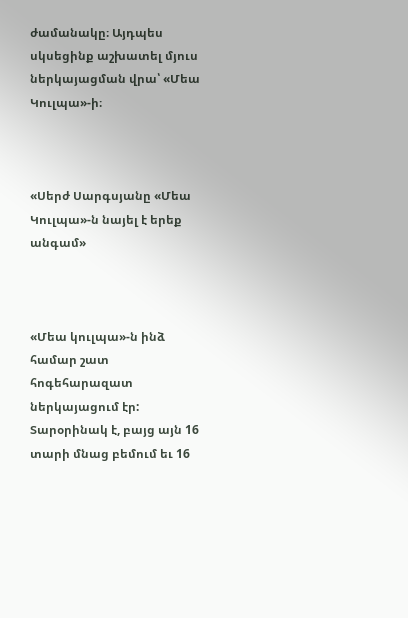ժամանակը։ Այդպես սկսեցինք աշխատել մյուս ներկայացման վրա՝ «Մեա Կուլպա»-ի։



«Սերժ Սարգսյանը «Մեա Կուլպա»-ն նայել է երեք անգամ»



«Մեա կուլպա»-ն ինձ համար շատ հոգեհարազատ ներկայացում էր: Տարօրինակ է, բայց այն 16 տարի մնաց բեմում եւ 16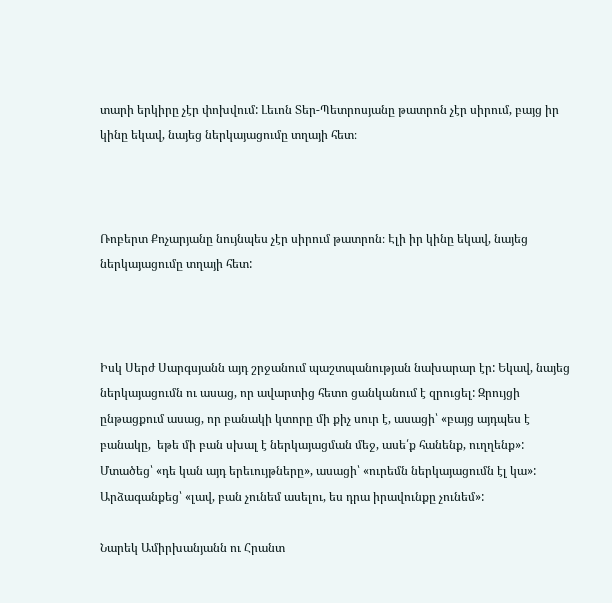տարի երկիրը չէր փոխվում: Լեւոն Տեր-Պետրոսյանը թատրոն չէր սիրում, բայց իր կինը եկավ, նայեց ներկայացումը տղայի հետ։



Ռոբերտ Քոչարյանը նույնպես չէր սիրում թատրոն։ Էլի իր կինը եկավ, նայեց ներկայացումը տղայի հետ:



Իսկ Սերժ Սարգսյանն այդ շրջանում պաշտպանության նախարար էր: Եկավ, նայեց ներկայացումն ու ասաց, որ ավարտից հետո ցանկանում է զրուցել: Զրույցի ընթացքում ասաց, որ բանակի կտորը մի քիչ սուր է, ասացի՝ «բայց այդպես է բանակը,  եթե մի բան սխալ է ներկայացման մեջ, ասե՛ք հանենք, ուղղենք»: Մտածեց՝ «դե կան այդ երեւույթները», ասացի՝ «ուրեմն ներկայացումն էլ կա»: Արձագանքեց՝ «լավ, բան չունեմ ասելու, ես դրա իրավունքը չունեմ»:

Նարեկ Ամիրխանյանն ու Հրանտ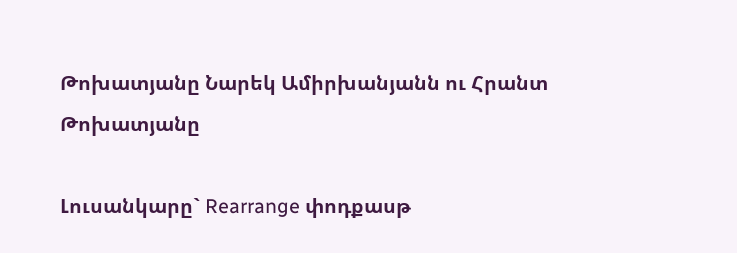Թոխատյանը Նարեկ Ամիրխանյանն ու Հրանտ Թոխատյանը

Լուսանկարը` Rearrange փոդքասթ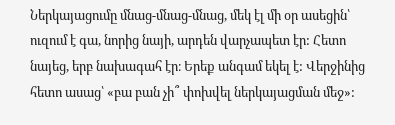Ներկայացումը մնաց-մնաց-մնաց, մեկ էլ մի օր ասեցին՝ ուզում է գա, նորից նայի, արդեն վարչապետ էր: Հետո նայեց, երբ նախագահ էր։ Երեք անգամ եկել է: Վերջինից հետո ասաց՝ «բա բան չի՞ փոխվել ներկայացման մեջ»: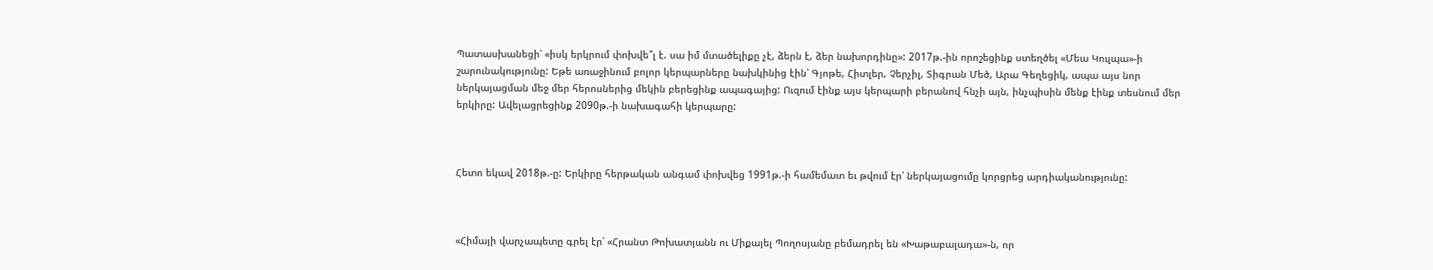Պատասխանեցի՝ «իսկ երկրում փոխվե՞լ է. սա իմ մտածելիքը չէ, ձերն է, ձեր նախորդինը»: 2017թ.-ին որոշեցինք ստեղծել «Մեա Կուլպա»-ի շարունակությունը: Եթե առաջինում բոլոր կերպարները նախկինից էին՝ Գյոթե, Հիտլեր, Չերչիլ, Տիգրան Մեծ, Արա Գեղեցիկ, ապա այս նոր ներկայացման մեջ մեր հերոսներից մեկին բերեցինք ապագայից: Ուզում էինք այս կերպարի բերանով հնչի այն, ինչպիսին մենք էինք տեսնում մեր երկիրը: Ավելացրեցինք 2090թ.-ի նախագահի կերպարը:



Հետո եկավ 2018թ.-ը: Երկիրը հերթական անգամ փոխվեց 1991թ.-ի համեմատ եւ թվում էր՝ ներկայացումը կորցրեց արդիականությունը:



«Հիմայի վարչապետը գրել էր՝ «Հրանտ Թոխատյանն ու Միքայել Պողոսյանը բեմադրել են «Խաթաբալադա»-ն, որ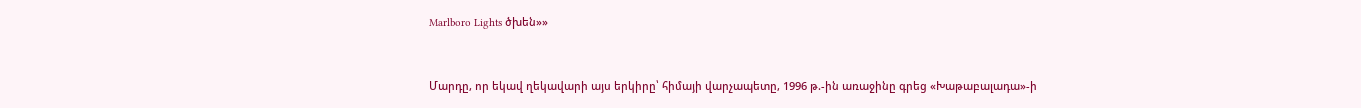Marlboro Lights ծխեն»»



Մարդը, որ եկավ ղեկավարի այս երկիրը՝ հիմայի վարչապետը, 1996 թ.-ին առաջինը գրեց «Խաթաբալադա»-ի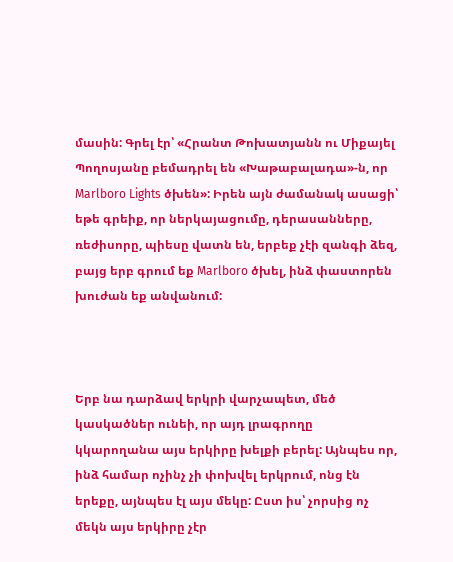մասին: Գրել էր՝ «Հրանտ Թոխատյանն ու Միքայել Պողոսյանը բեմադրել են «Խաթաբալադա»-ն, որ Marlboro Lights ծխեն»: Իրեն այն ժամանակ ասացի՝ եթե գրեիք, որ ներկայացումը, դերասանները, ռեժիսորը, պիեսը վատն են, երբեք չէի զանգի ձեզ, բայց երբ գրում եք Marlboro ծխել, ինձ փաստորեն խուժան եք անվանում:



Երբ նա դարձավ երկրի վարչապետ, մեծ կասկածներ ունեի, որ այդ լրագրողը կկարողանա այս երկիրը խելքի բերել: Այնպես որ, ինձ համար ոչինչ չի փոխվել երկրում, ոնց էն երեքը, այնպես էլ այս մեկը: Ըստ իս՝ չորսից ոչ մեկն այս երկիրը չէր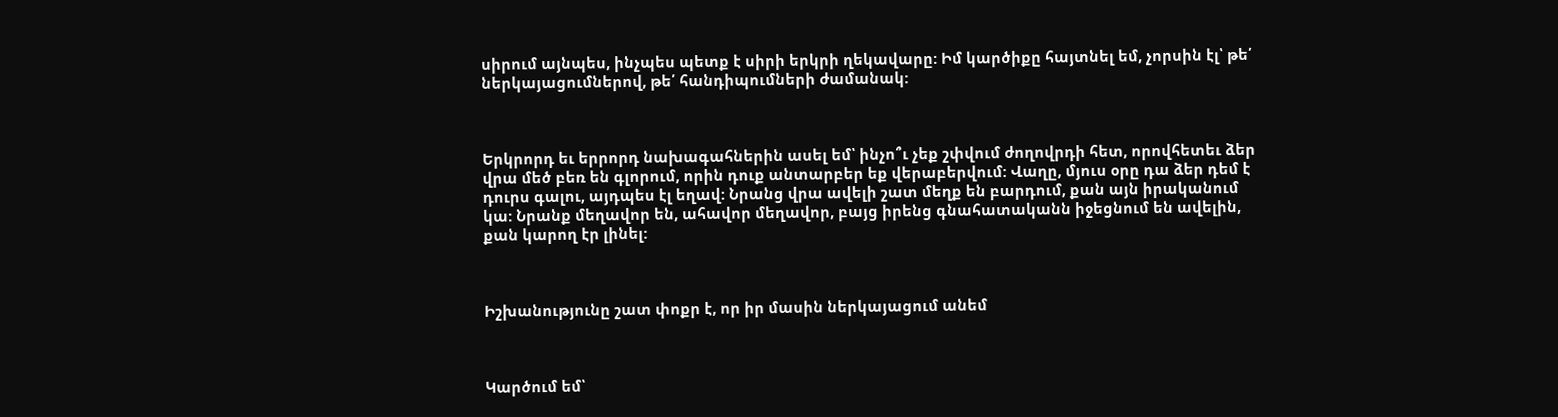սիրում այնպես, ինչպես պետք է սիրի երկրի ղեկավարը: Իմ կարծիքը հայտնել եմ, չորսին էլ՝ թե՛ ներկայացումներով, թե՛ հանդիպումների ժամանակ:



Երկրորդ եւ երրորդ նախագահներին ասել եմ՝ ինչո՞ւ չեք շփվում ժողովրդի հետ, որովհետեւ ձեր վրա մեծ բեռ են գլորում, որին դուք անտարբեր եք վերաբերվում: Վաղը, մյուս օրը դա ձեր դեմ է դուրս գալու, այդպես էլ եղավ: Նրանց վրա ավելի շատ մեղք են բարդում, քան այն իրականում կա: Նրանք մեղավոր են, ահավոր մեղավոր, բայց իրենց գնահատականն իջեցնում են ավելին, քան կարող էր լինել:



Իշխանությունը շատ փոքր է, որ իր մասին ներկայացում անեմ



Կարծում եմ՝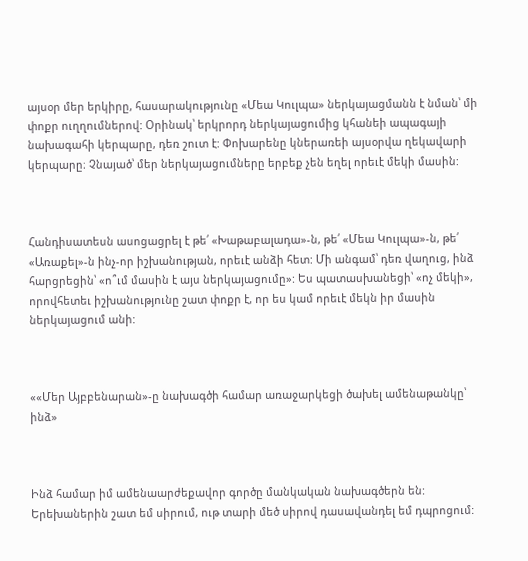այսօր մեր երկիրը, հասարակությունը «Մեա Կուլպա» ներկայացմանն է նման՝ մի փոքր ուղղումներով: Օրինակ՝ երկրորդ ներկայացումից կհանեի ապագայի նախագահի կերպարը, դեռ շուտ է: Փոխարենը կներառեի այսօրվա ղեկավարի կերպարը։ Չնայած՝ մեր ներկայացումները երբեք չեն եղել որեւէ մեկի մասին:



Հանդիսատեսն ասոցացրել է թե՛ «Խաթաբալադա»-ն, թե՛ «Մեա Կուլպա»-ն, թե՛ «Առաքել»-ն ինչ-որ իշխանության, որեւէ անձի հետ: Մի անգամ՝ դեռ վաղուց, ինձ հարցրեցին՝ «ո՞ւմ մասին է այս ներկայացումը»: Ես պատասխանեցի՝ «ոչ մեկի», որովհետեւ իշխանությունը շատ փոքր է, որ ես կամ որեւէ մեկն իր մասին ներկայացում անի:



««Մեր Այբբենարան»-ը նախագծի համար առաջարկեցի ծախել ամենաթանկը՝ ինձ»



Ինձ համար իմ ամենաարժեքավոր գործը մանկական նախագծերն են: Երեխաներին շատ եմ սիրում, ութ տարի մեծ սիրով դասավանդել եմ դպրոցում: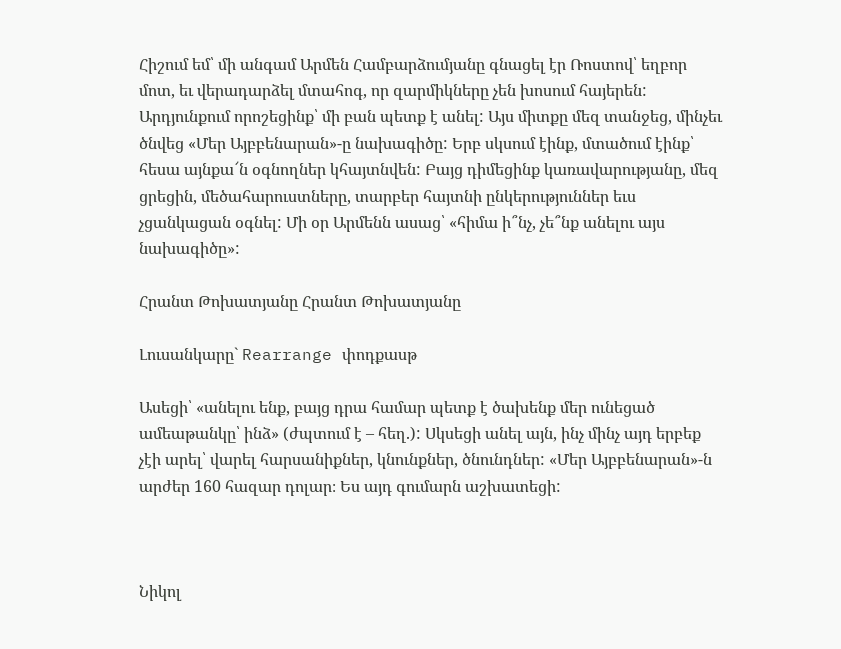Հիշում եմ՝ մի անգամ Արմեն Համբարձումյանը գնացել էր Ռոստով՝ եղբոր մոտ, եւ վերադարձել մտահոգ, որ զարմիկները չեն խոսում հայերեն: Արդյունքում որոշեցինք՝ մի բան պետք է անել: Այս միտքը մեզ տանջեց, մինչեւ ծնվեց «Մեր Այբբենարան»-ը նախագիծը: Երբ սկսում էինք, մտածում էինք՝ հեսա այնքա՜ն օգնողներ կհայտնվեն: Բայց դիմեցինք կառավարությանը, մեզ ցրեցին, մեծահարուստները, տարբեր հայտնի ընկերություններ եւս չցանկացան օգնել: Մի օր Արմենն ասաց՝ «հիմա ի՞նչ, չե՞նք անելու այս նախագիծը»:

Հրանտ Թոխատյանը Հրանտ Թոխատյանը

Լուսանկարը` Rearrange փոդքասթ

Ասեցի՝ «անելու ենք, բայց դրա համար պետք է ծախենք մեր ունեցած ամեաթանկը՝ ինձ» (ժպտում է – հեղ.): Սկսեցի անել այն, ինչ մինչ այդ երբեք չէի արել՝ վարել հարսանիքներ, կնունքներ, ծնունդներ: «Մեր Այբբենարան»-ն արժեր 160 հազար դոլար։ Ես այդ գումարն աշխատեցի:



Նիկոլ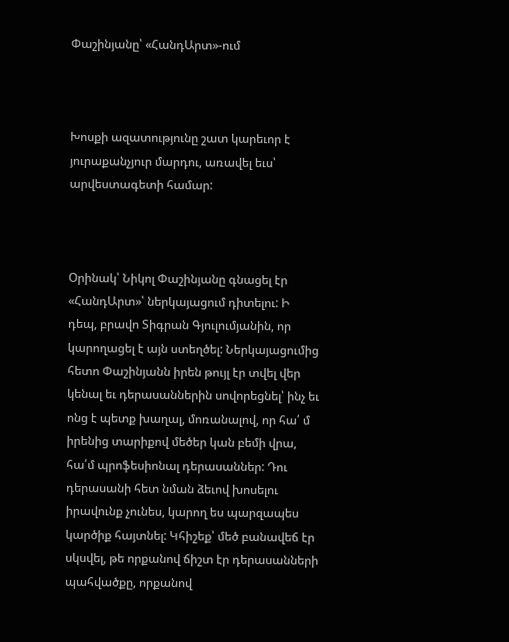Փաշինյանը՝ «ՀանդԱրտ»-ում



Խոսքի ազատությունը շատ կարեւոր է յուրաքանչյուր մարդու, առավել եւս՝ արվեստագետի համար:



Օրինակ՝ Նիկոլ Փաշինյանը գնացել էր «ՀանդԱրտ»՝ ներկայացում դիտելու: Ի դեպ, բրավո Տիգրան Գյուլումյանին, որ կարողացել է այն ստեղծել: Ներկայացումից հետո Փաշինյանն իրեն թույլ էր տվել վեր կենալ եւ դերասաններին սովորեցնել՝ ինչ եւ ոնց է պետք խաղալ, մոռանալով, որ հա՛ մ իրենից տարիքով մեծեր կան բեմի վրա, հա՛մ պրոֆեսիոնալ դերասաններ: Դու դերասանի հետ նման ձեւով խոսելու իրավունք չունես, կարող ես պարզապես կարծիք հայտնել: Կհիշեք՝ մեծ բանավեճ էր սկսվել, թե որքանով ճիշտ էր դերասանների պահվածքը, որքանով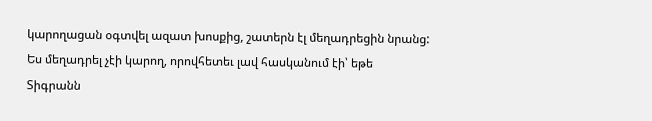կարողացան օգտվել ազատ խոսքից, շատերն էլ մեղադրեցին նրանց: Ես մեղադրել չէի կարող, որովհետեւ լավ հասկանում էի՝ եթե Տիգրանն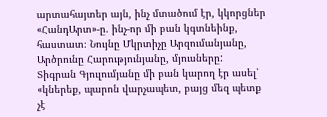արտահայտեր այն, ինչ մտածում էր, կկորցներ «ՀանդԱրտ»-ը. ինչ-որ մի բան կգտնեինք, հաստատ։ Նույնը Մկրտիչը Արզումանյանը, Արծրունը Հարությունյանը, մյուսները:  Տիգրան Գյուլումյանը մի բան կարող էր ասել՝ «կներեք, պարոն վարչապետ, բայց մեզ պետք չէ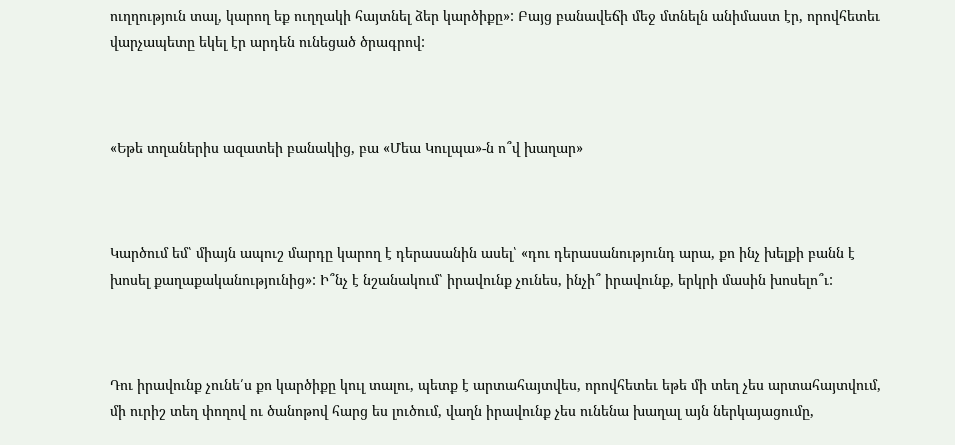ուղղություն տալ, կարող եք ուղղակի հայտնել ձեր կարծիքը»: Բայց բանավեճի մեջ մտնելն անիմաստ էր, որովհետեւ վարչապետը եկել էր արդեն ունեցած ծրագրով:



«Եթե տղաներիս ազատեի բանակից, բա «Մեա Կուլպա»-ն ո՞վ խաղար»



Կարծում եմ՝ միայն ապուշ մարդը կարող է դերասանին ասել՝ «դու դերասանությունդ արա, քո ինչ խելքի բանն է խոսել քաղաքականությունից»: Ի՞նչ է նշանակում՝ իրավունք չունես, ինչի՞ իրավունք, երկրի մասին խոսելո՞ւ:



Դու իրավունք չունե՛ս քո կարծիքը կուլ տալու, պետք է արտահայտվես, որովհետեւ եթե մի տեղ չես արտահայտվում, մի ուրիշ տեղ փողով ու ծանոթով հարց ես լուծում, վաղն իրավունք չես ունենա խաղալ այն ներկայացումը,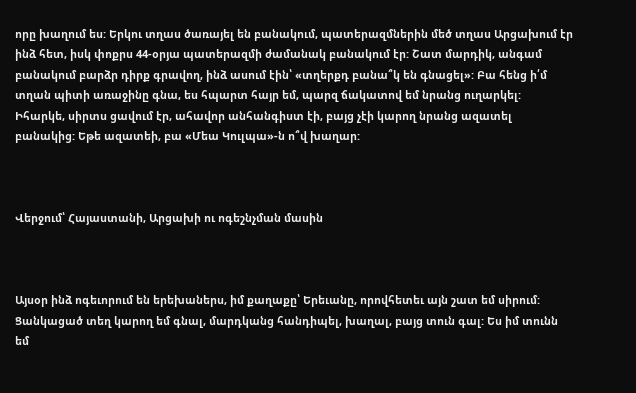որը խաղում ես: Երկու տղաս ծառայել են բանակում, պատերազմներին մեծ տղաս Արցախում էր ինձ հետ, իսկ փոքրս 44-օրյա պատերազմի ժամանակ բանակում էր: Շատ մարդիկ, անգամ բանակում բարձր դիրք գրավող, ինձ ասում էին՝ «տղերքդ բանա՞կ են գնացել»: Բա հենց ի՛մ տղան պիտի առաջինը գնա, ես հպարտ հայր եմ, պարզ ճակատով եմ նրանց ուղարկել: Իհարկե, սիրտս ցավում էր, ահավոր անհանգիստ էի, բայց չէի կարող նրանց ազատել բանակից: Եթե ազատեի, բա «Մեա Կուլպա»-ն ո՞վ խաղար:



Վերջում՝ Հայաստանի, Արցախի ու ոգեշնչման մասին



Այսօր ինձ ոգեւորում են երեխաներս, իմ քաղաքը՝ Երեւանը, որովհետեւ այն շատ եմ սիրում: Ցանկացած տեղ կարող եմ գնալ, մարդկանց հանդիպել, խաղալ, բայց տուն գալ: Ես իմ տունն եմ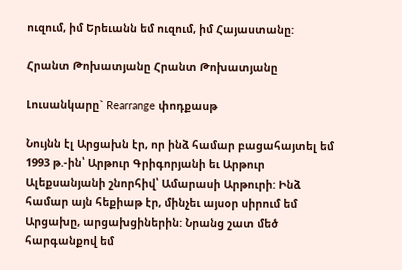ուզում, իմ Երեւանն եմ ուզում, իմ Հայաստանը:

Հրանտ Թոխատյանը Հրանտ Թոխատյանը

Լուսանկարը` Rearrange փոդքասթ

Նույնն էլ Արցախն էր, որ ինձ համար բացահայտել եմ 1993 թ.-ին՝ Արթուր Գրիգորյանի եւ Արթուր Ալեքսանյանի շնորհիվ՝ Ամարասի Արթուրի: Ինձ համար այն հեքիաթ էր, մինչեւ այսօր սիրում եմ Արցախը, արցախցիներին: Նրանց շատ մեծ հարգանքով եմ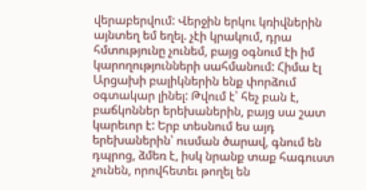վերաբերվում: Վերջին երկու կռիվներին այնտեղ եմ եղել. չէի կրակում, դրա հմտությունը չունեմ, բայց օգնում էի իմ կարողությունների սահմանում: Հիմա էլ Արցախի բալիկներին ենք փորձում օգտակար լինել: Թվում է՝ հեչ բան է, բաճկոններ երեխաներին, բայց սա շատ կարեւոր է: Երբ տեսնում ես այդ երեխաներին՝ ուսման ծարավ, գնում են դպրոց, ձմեռ է, իսկ նրանք տաք հագուստ չունեն, որովհետեւ թողել են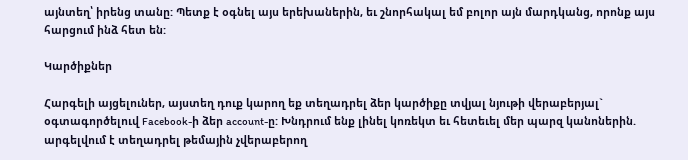այնտեղ՝ իրենց տանը: Պետք է օգնել այս երեխաներին, եւ շնորհակալ եմ բոլոր այն մարդկանց, որոնք այս հարցում ինձ հետ են:

Կարծիքներ

Հարգելի այցելուներ, այստեղ դուք կարող եք տեղադրել ձեր կարծիքը տվյալ նյութի վերաբերյալ` օգտագործելուվ Facebook-ի ձեր account-ը: Խնդրում ենք լինել կոռեկտ եւ հետեւել մեր պարզ կանոներին. արգելվում է տեղադրել թեմային չվերաբերող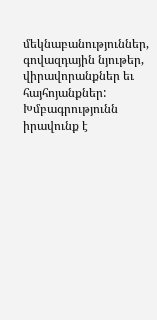մեկնաբանություններ, գովազդային նյութեր, վիրավորանքներ եւ հայհոյանքներ: Խմբագրությունն իրավունք է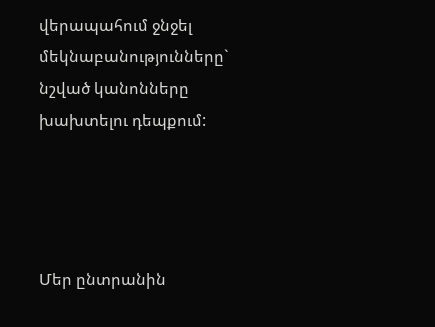վերապահում ջնջել մեկնաբանությունները` նշված կանոնները խախտելու դեպքում:




Մեր ընտրանին